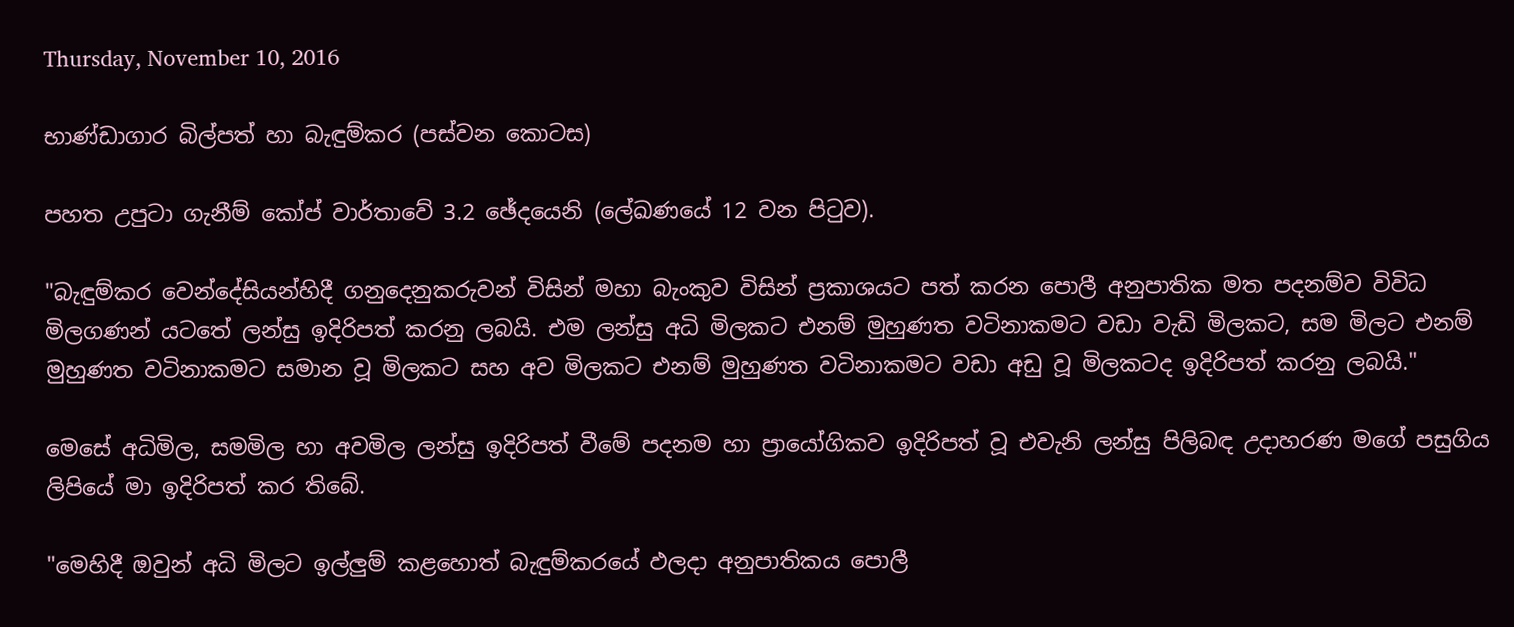Thursday, November 10, 2016

භාණ්ඩාගාර බිල්පත් හා බැඳුම්කර (පස්වන කොටස)

පහත උපුටා ගැනීම් කෝප් වාර්තාවේ 3.2 ඡේදයෙනි (ලේඛණයේ 12 වන පිටුව).

"බැඳුම්කර වෙන්දේසියන්හිදී ගනුදෙනුකරුවන් විසින් මහා බැංකුව විසින් ප්‍රකාශයට පත් කරන පොලී අනුපාතික මත පදනම්ව විවිධ මිලගණන් යටතේ ලන්සු ඉදිරිපත් කරනු ලබයි. එම ලන්සු අධි මිලකට එනම් මුහුණත වටිනාකමට වඩා වැඩි මිලකට, සම මිලට එනම් මුහුණත වටිනාකමට සමාන වූ මිලකට සහ අව මිලකට එනම් මුහුණත වටිනාකමට වඩා අඩු වූ මිලකටද ඉදිරිපත් කරනු ලබයි."

මෙසේ අධිමිල, සමමිල හා අවමිල ලන්සු ඉදිරිපත් වීමේ පදනම හා ප්‍රායෝගිකව ඉදිරිපත් වූ එවැනි ලන්සු පිලිබඳ උදාහරණ මගේ පසුගිය ලිපියේ මා ඉදිරිපත් කර තිබේ.

"මෙහිදී ඔවුන් අධි මිලට ඉල්ලුම් කළහොත් බැඳුම්කරයේ ඵලදා අනුපාතිකය පොලී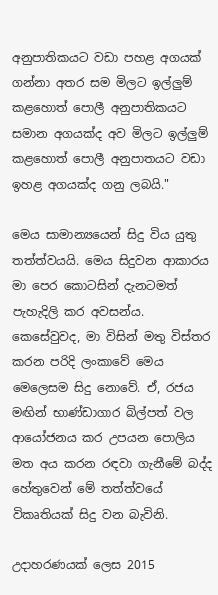අනුපාතිකයට වඩා පහළ අගයක් ගන්නා අතර සම මිලට ඉල්ලුම් කළහොත් පොලී අනුපාතිකයට සමාන අගයක්ද අව මිලට ඉල්ලුම් කළහොත් පොලී අනුපාතයට වඩා ඉහළ අගයක්ද ගනු ලබයි."

මෙය සාමාන්‍යයෙන් සිදු විය යුතු තත්ත්වයයි. මෙය සිදුවන ආකාරය මා පෙර කොටසින් දැනටමත් පැහැදිලි කර අවසන්ය. කෙසේවුවද, මා විසින් මතු විස්තර කරන පරිදි ලංකාවේ මෙය මෙලෙසම සිදු නොවේ. ඒ, රජය මඟින් භාණ්ඩාගාර බිල්පත් වල ආයෝජනය කර උපයන පොලිය මත අය කරන රඳවා ගැනීමේ බද්ද හේතුවෙන් මේ තත්ත්වයේ විකෘතියක් සිදු වන බැවිනි.

උදාහරණයක් ලෙස 2015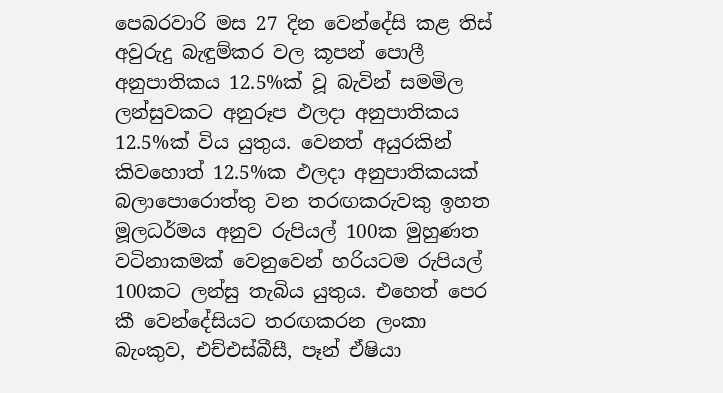පෙබරවාරි මස 27 දින වෙන්දේසි කළ තිස් අවුරුදු බැඳුම්කර වල කූපන් පොලී අනුපාතිකය 12.5%ක් වූ බැවින් සමමිල ලන්සුවකට අනුරූප ඵලදා අනුපාතිකය 12.5%ක් විය යුතුය. වෙනත් අයුරකින් කිවහොත් 12.5%ක ඵලදා අනුපාතිකයක් බලාපොරොත්තු වන තරඟකරුවකු ඉහත මූලධර්මය අනුව රුපියල් 100ක මුහුණත වටිනාකමක් වෙනුවෙන් හරියටම රුපියල් 100කට ලන්සු තැබිය යුතුය. එහෙත් පෙර කී වෙන්දේසියට තරඟකරන ලංකා බැංකුව, එච්එස්බීසී, පෑන් ඒෂියා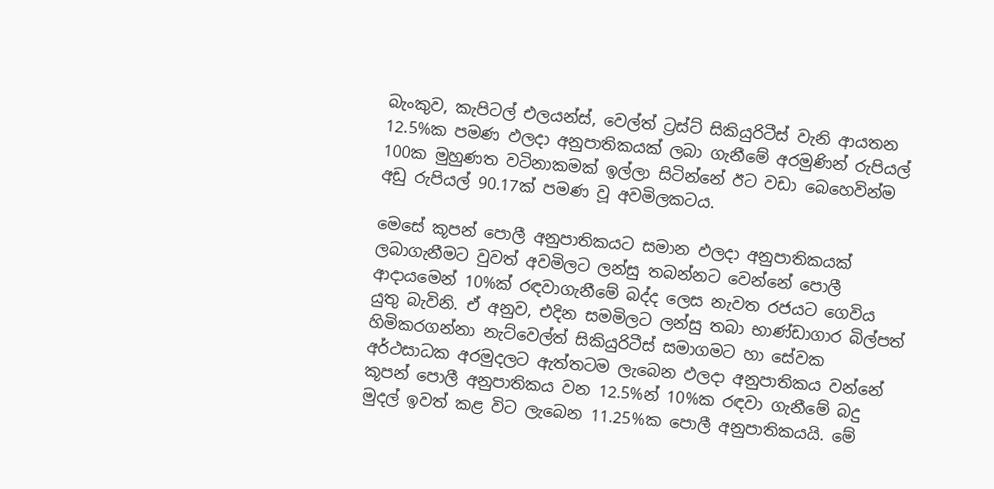බැංකුව, කැපිටල් එලයන්ස්, වෙල්ත් ට්‍රස්ට් සිකියුරිටීස් වැනි ආයතන 12.5%ක පමණ ඵලදා අනුපාතිකයක් ලබා ගැනීමේ අරමුණින් රුපියල් 100ක මුහුණත වටිනාකමක් ඉල්ලා සිටින්නේ ඊට වඩා බෙහෙවින්ම අඩු රුපියල් 90.17ක් පමණ වූ අවමිලකටය.

මෙසේ කූපන් පොලී අනුපාතිකයට සමාන ඵලදා අනුපාතිකයක් ලබාගැනීමට වුවත් අවමිලට ලන්සු තබන්නට වෙන්නේ පොලී ආදායමෙන් 10%ක් රඳවාගැනීමේ බද්ද ලෙස නැවත රජයට ගෙවිය යුතු බැවිනි. ඒ අනුව, එදින සමමිලට ලන්සු තබා භාණ්ඩාගාර බිල්පත් හිමිකරගන්නා නැට්වෙල්ත් සිකියුරිටීස් සමාගමට හා සේවක අර්ථසාධක අරමුදලට ඇත්තටම ලැබෙන ඵලදා අනුපාතිකය වන්නේ කූපන් පොලී අනුපාතිකය වන 12.5%න් 10%ක රඳවා ගැනීමේ බදු මුදල් ඉවත් කළ විට ලැබෙන 11.25%ක පොලී අනුපාතිකයයි. මේ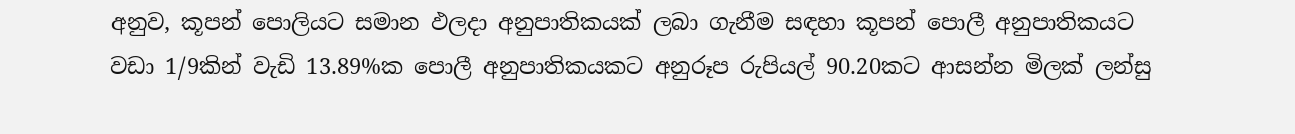අනුව, කූපන් පොලියට සමාන ඵලදා අනුපාතිකයක් ලබා ගැනීම සඳහා කූපන් පොලී අනුපාතිකයට වඩා 1/9කින් වැඩි 13.89%ක පොලී අනුපාතිකයකට අනුරූප රුපියල් 90.20කට ආසන්න මිලක් ලන්සු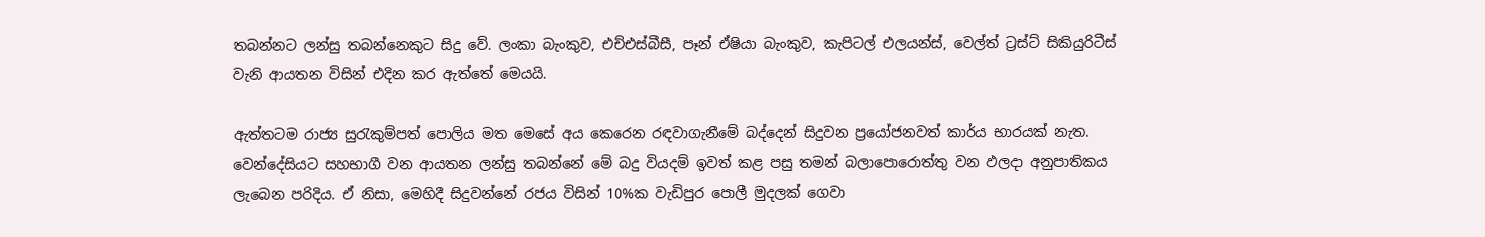තබන්නට ලන්සු තබන්නෙකුට සිදු වේ. ලංකා බැංකුව, එච්එස්බීසී, පෑන් ඒෂියා බැංකුව, කැපිටල් එලයන්ස්, වෙල්ත් ට්‍රස්ට් සිකියුරිටීස් වැනි ආයතන විසින් එදින කර ඇත්තේ මෙයයි.

ඇත්තටම රාජ්‍ය සුරැකුම්පත් පොලිය මත මෙසේ අය කෙරෙන රඳවාගැනීමේ බද්දෙන් සිදුවන ප්‍රයෝජනවත් කාර්ය භාරයක් නැත. වෙන්දේසියට සහභාගී වන ආයතන ලන්සු තබන්නේ මේ බදු වියදම් ඉවත් කළ පසු තමන් බලාපොරොත්තු වන ඵලදා අනුපාතිකය ලැබෙන පරිදිය. ඒ නිසා, මෙහිදී සිදුවන්නේ රජය විසින් 10%ක වැඩිපුර පොලී මුදලක් ගෙවා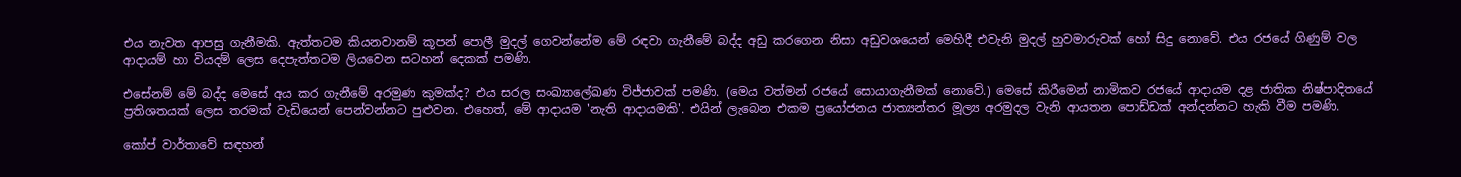එය නැවත ආපසු ගැනීමකි. ඇත්තටම කියනවානම් කූපන් පොලී මුදල් ගෙවන්නේම මේ රඳවා ගැනීමේ බද්ද අඩු කරගෙන නිසා අඩුවශයෙන් මෙහිදී එවැනි මුදල් හුවමාරුවක් හෝ සිදු නොවේ. එය රජයේ ගිණුම් වල ආදායම් හා වියදම් ලෙස දෙපැත්තටම ලියවෙන සටහන් දෙකක් පමණි.

එසේනම් මේ බද්ද මෙසේ අය කර ගැනීමේ අරමුණ කුමක්ද? එය සරල සංඛ්‍යාලේඛණ විජ්ජාවක් පමණි. (මෙය වත්මන් රජයේ සොයාගැනීමක් නොවේ.) මෙසේ කිරීමෙන් නාමිකව රජයේ ආදායම දළ ජාතික නිෂ්පාදිතයේ ප්‍රතිශතයක් ලෙස තරමක් වැඩියෙන් පෙන්වන්නට පුළුවන. එහෙත්, මේ ආදායම 'නැති ආදායමකි'. එයින් ලැබෙන එකම ප්‍රයෝජනය ජාත්‍යන්තර මූල්‍ය අරමුදල වැනි ආයතන පොඩ්ඩක් අන්දන්නට හැකි වීම පමණි.

කෝප් වාර්තාවේ සඳහන්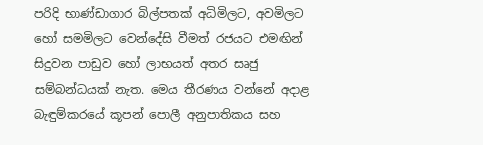පරිදි භාණ්ඩාගාර බිල්පතක් අධිමිලට, අවමිලට හෝ සමමිලට වෙන්දේසි වීමත් රජයට එමඟින් සිදුවන පාඩුව හෝ ලාභයත් අතර සෘජු සම්බන්ධයක් නැත. මෙය තීරණය වන්නේ අදාළ බැඳුම්කරයේ කූපන් පොලී අනුපාතිකය සහ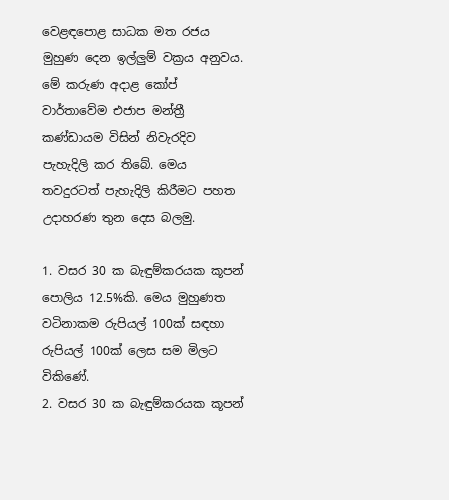වෙළඳපොළ සාධක මත රජය මුහුණ දෙන ඉල්ලුම් වක්‍රය අනුවය. මේ කරුණ අදාළ කෝප් වාර්තාවේම එජාප මන්ත්‍රී කණ්ඩායම විසින් නිවැරදිව පැහැදිලි කර තිබේ. මෙය තවදුරටත් පැහැදිලි කිරීමට පහත උදාහරණ තුන දෙස බලමු.

1. වසර 30 ක බැඳුම්කරයක කූපන් පොලිය 12.5%කි. මෙය මුහුණත වටිනාකම රුපියල් 100ක් සඳහා රුපියල් 100ක් ලෙස සම මිලට විකිණේ.
2. වසර 30 ක බැඳුම්කරයක කූපන්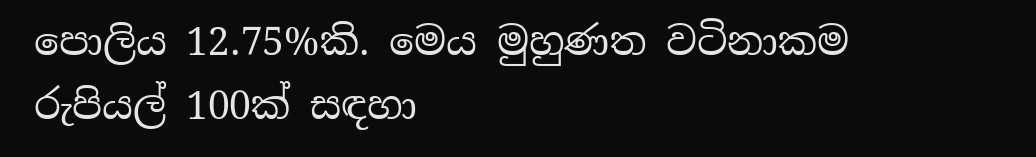පොලිය 12.75%කි. මෙය මුහුණත වටිනාකම රුපියල් 100ක් සඳහා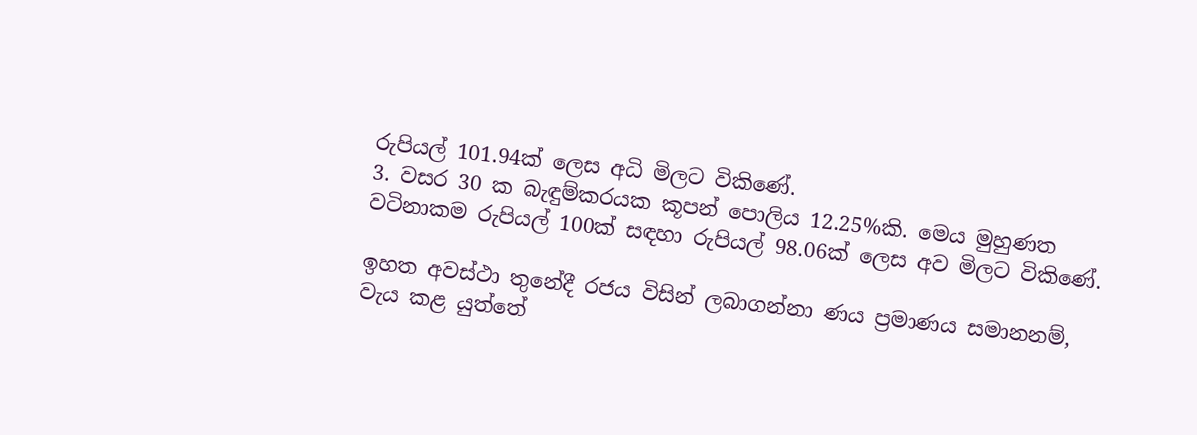රුපියල් 101.94ක් ලෙස අධි මිලට විකිණේ.
3. වසර 30 ක බැඳුම්කරයක කූපන් පොලිය 12.25%කි. මෙය මුහුණත වටිනාකම රුපියල් 100ක් සඳහා රුපියල් 98.06ක් ලෙස අව මිලට විකිණේ.

ඉහත අවස්ථා තුනේදී රජය විසින් ලබාගන්නා ණය ප්‍රමාණය සමානනම්, වැය කළ යුත්තේ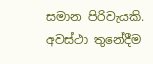සමාන පිරිවැයකි. අවස්ථා තුනේදීම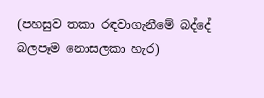(පහසුව තකා රඳවාගැනීමේ බද්දේ බලපෑම නොසලකා හැර)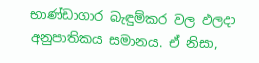භාණ්ඩාගාර බැඳුම්කර වල ඵලදා අනුපාතිකය සමානය. ඒ නිසා,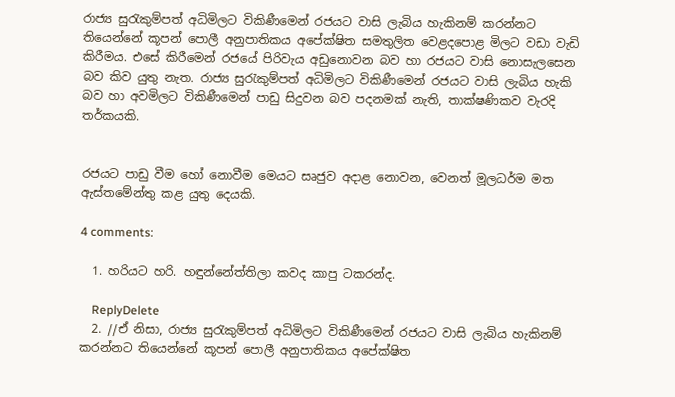රාජ්‍ය සුරැකුම්පත් අධිමිලට විකිණීමෙන් රජයට වාසි ලැබිය හැකිනම් කරන්නට තියෙන්නේ කූපන් පොලී අනුපාතිකය අපේක්ෂිත සමතුලිත වෙළදපොළ මිලට වඩා වැඩි කිරීමය. එසේ කිරීමෙන් රජයේ පිරිවැය අඩුනොවන බව හා රජයට වාසි නොසැලසෙන බව කිව යුතු නැත. රාජ්‍ය සුරැකුම්පත් අධිමිලට විකිණීමෙන් රජයට වාසි ලැබිය හැකි බව හා අවමිලට විකිණීමෙන් පාඩු සිදුවන බව පදනමක් නැති, තාක්ෂණිකව වැරදි තර්කයකි.


රජයට පාඩු වීම හෝ නොවීම මෙයට සෘජුව අදාළ නොවන, වෙනත් මූලධර්ම මත ඇස්තමේන්තු කළ යුතු දෙයකි.

4 comments:

  1. හරියට හරි. හඳුන්නේත්තිලා කවද කාපු ටකරන්ද.

    ReplyDelete
  2. //ඒ නිසා, රාජ්‍ය සුරැකුම්පත් අධිමිලට විකිණීමෙන් රජයට වාසි ලැබිය හැකිනම් කරන්නට තියෙන්නේ කූපන් පොලී අනුපාතිකය අපේක්ෂිත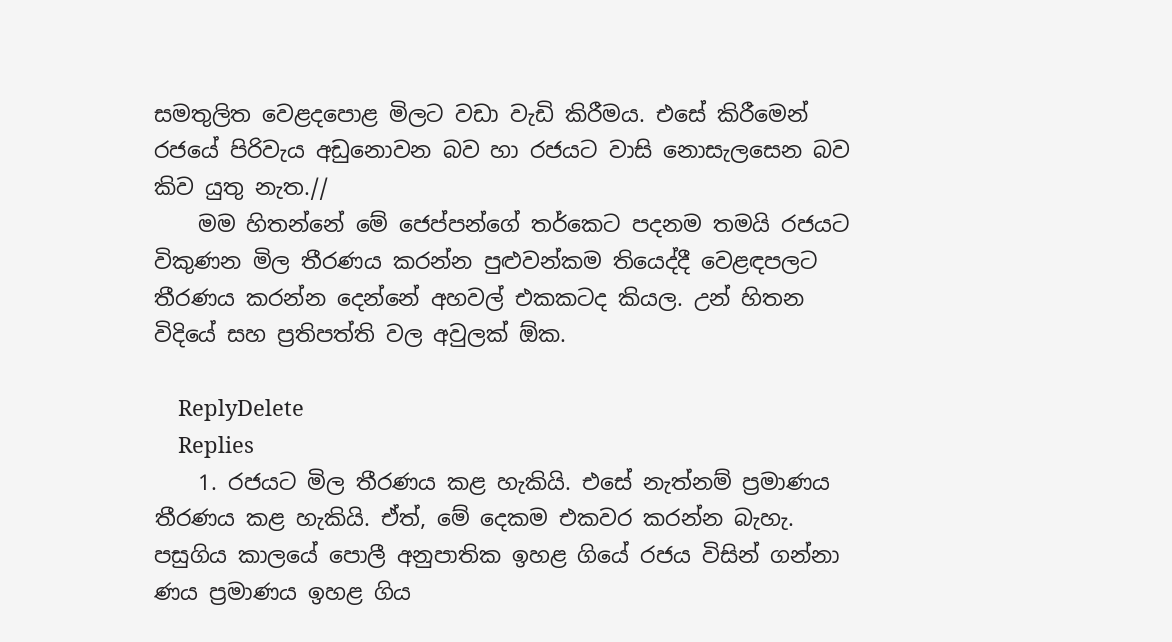සමතුලිත වෙළදපොළ මිලට වඩා වැඩි කිරීමය. එසේ කිරීමෙන් රජයේ පිරිවැය අඩුනොවන බව හා රජයට වාසි නොසැලසෙන බව කිව යුතු නැත.//
    මම හිතන්නේ මේ ජෙප්පන්ගේ තර්කෙට පදනම තමයි රජයට විකුණන මිල තීරණය කරන්න පුළුවන්කම තියෙද්දී වෙළඳපලට තීරණය කරන්න දෙන්නේ අහවල් එකකටද කියල. උන් හිතන විදියේ සහ ප්‍රතිපත්ති වල අවුලක් ඕක.

    ReplyDelete
    Replies
    1. රජයට මිල තීරණය කළ හැකියි. එසේ නැත්නම් ප්‍රමාණය තීරණය කළ හැකියි. ඒත්, මේ දෙකම එකවර කරන්න බැහැ. පසුගිය කාලයේ පොලී අනුපාතික ඉහළ ගියේ රජය විසින් ගන්නා ණය ප්‍රමාණය ඉහළ ගිය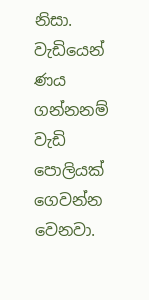නිසා. වැඩියෙන් ණය ගන්නනම් වැඩි පොලියක් ගෙවන්න වෙනවා.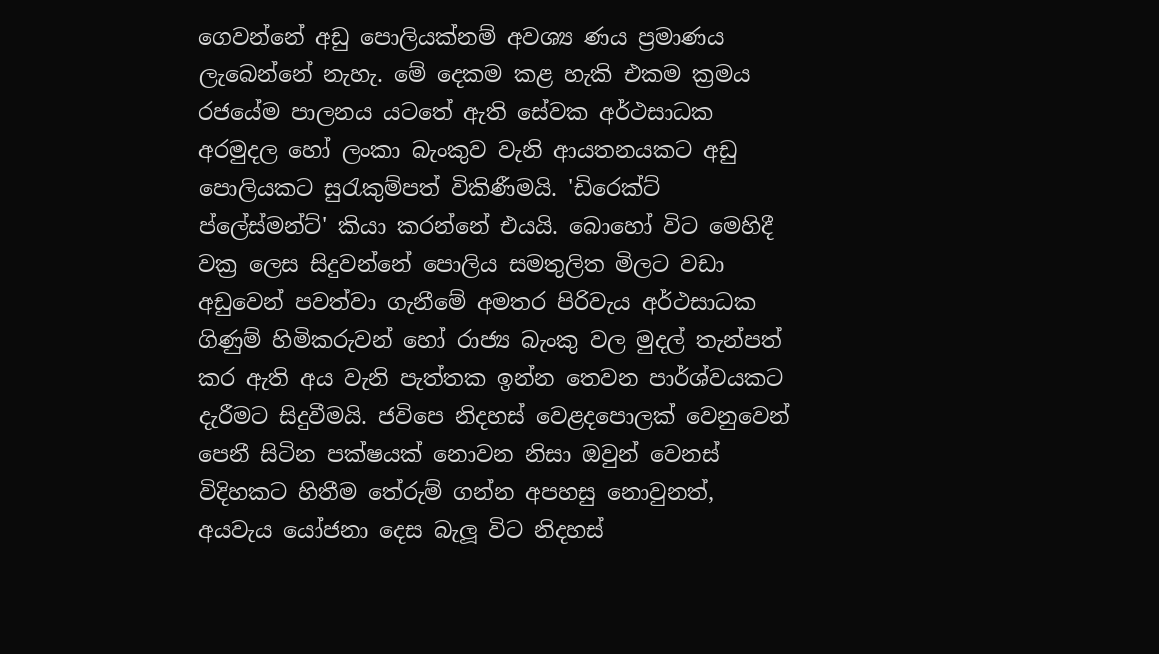ගෙවන්නේ අඩු පොලියක්නම් අවශ්‍ය ණය ප්‍රමාණය ලැබෙන්නේ නැහැ. මේ දෙකම කළ හැකි එකම ක්‍රමය රජයේම පාලනය යටතේ ඇති සේවක අර්ථසාධක අරමුදල හෝ ලංකා බැංකුව වැනි ආයතනයකට අඩු පොලියකට සුරැකුම්පත් විකිණීමයි. 'ඩිරෙක්ට් ප්ලේස්මන්ට්' කියා කරන්නේ එයයි. බොහෝ විට මෙහිදී වක්‍ර ලෙස සිදුවන්නේ පොලිය සමතුලිත මිලට වඩා අඩුවෙන් පවත්වා ගැනීමේ අමතර පිරිවැය අර්ථසාධක ගිණුම් හිමිකරුවන් හෝ රාජ්‍ය බැංකු වල මුදල් තැන්පත් කර ඇති අය වැනි පැත්තක ඉන්න තෙවන පාර්ශ්වයකට දැරීමට සිදුවීමයි. ජවිපෙ නිදහස් වෙළදපොලක් වෙනුවෙන් පෙනී සිටින පක්ෂයක් නොවන නිසා ඔවුන් වෙනස් විදිහකට හිතීම තේරුම් ගන්න අපහසු නොවුනත්, අයවැය යෝජනා දෙස බැලූ විට නිදහස්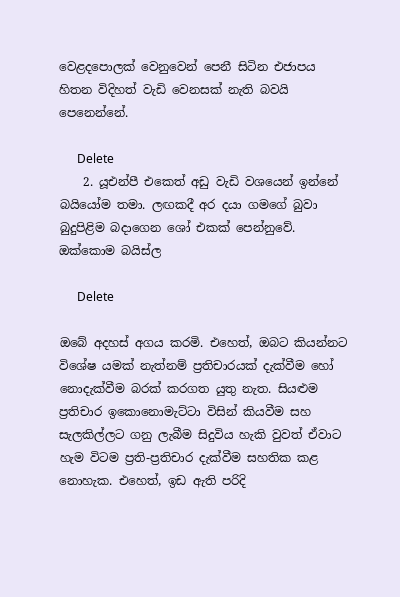වෙළදපොලක් වෙනුවෙන් පෙනී සිටින එජාපය හිතන විදිහත් වැඩි වෙනසක් නැති බවයි පෙනෙන්නේ.

      Delete
    2. යූඑන්පී එකෙත් අඩු වැඩි වශයෙන් ඉන්නේ බයියෝම තමා. ලඟකදී අර දයා ගමගේ බුවා බුදුපිළිම බදාගෙන ශෝ එකක් පෙන්නුවේ. ඔක්කොම බයිස්ල

      Delete

ඔබේ අදහස් අගය කරමි. එහෙත්, ඔබට කියන්නට විශේෂ යමක් නැත්නම් ප්‍රතිචාරයක් දැක්වීම හෝ නොදැක්වීම බරක් කරගත යුතු නැත. සියළුම ප්‍රතිචාර ඉකොනොමැට්ටා විසින් කියවීම සහ සැලකිල්ලට ගනු ලැබීම සිදුවිය හැකි වුවත් ඒවාට හැම විටම ප්‍රති-ප්‍රතිචාර දැක්වීම සහතික කළ නොහැක. එහෙත්, ඉඩ ඇති පරිදි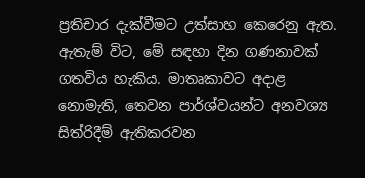ප්‍රතිචාර දැක්වීමට උත්සාහ කෙරෙනු ඇත. ඇතැම් විට, මේ සඳහා දින ගණනාවක් ගතවිය හැකිය. මාතෘකාවට අදාළ නොමැති, තෙවන පාර්ශ්වයන්ට අනවශ්‍ය සිත්රිදීම් ඇතිකරවන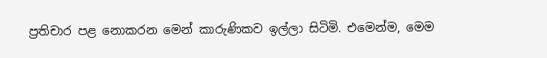ප්‍රතිචාර පළ නොකරන මෙන් කාරුණිකව ඉල්ලා සිටිමි. එමෙන්ම, මෙම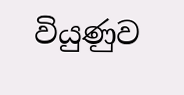වියුණුව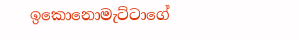ඉකොනොමැට්ටාගේ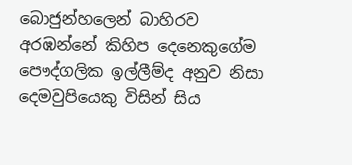බොජුන්හලෙන් බාහිරව අරඹන්නේ කිහිප දෙනෙකුගේම පෞද්ගලික ඉල්ලීම්ද අනුව නිසා දෙමවුපියෙකු විසින් සිය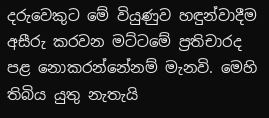දරුවෙකුට මේ වියුණුව හඳුන්වාදීම අසීරු කරවන මට්ටමේ ප්‍රතිචාරද පළ නොකරන්නේනම් මැනවි. මෙහි තිබිය යුතු නැතැයි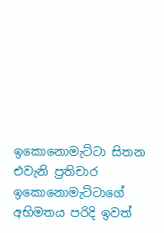ඉකොනොමැට්ටා සිතන එවැනි ප්‍රතිචාර ඉකොනොමැට්ටාගේ අභිමතය පරිදි ඉවත්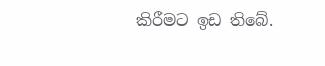කිරීමට ඉඩ තිබේ.